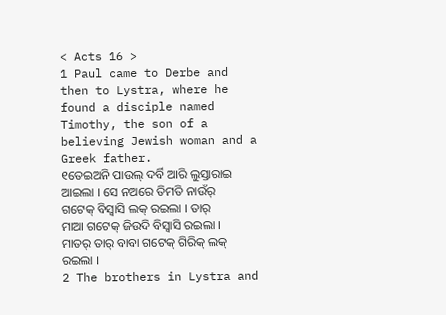< Acts 16 >
1 Paul came to Derbe and then to Lystra, where he found a disciple named Timothy, the son of a believing Jewish woman and a Greek father.
୧ତେଇଅନି ପାଉଲ୍ ଦର୍ବି ଆରି ଲୁସ୍ତାରାଇ ଆଇଲା । ସେ ନଅରେ ତିମତି ନାଉଁର୍ ଗଟେକ୍ ବିସ୍ବାସି ଲକ୍ ରଇଲା । ତାର୍ ମାଆ ଗଟେକ୍ ଜିଉଦି ବିସ୍ବାସି ରଇଲା । ମାତର୍ ତାର୍ ବାବା ଗଟେକ୍ ଗିରିକ୍ ଲକ୍ ରଇଲା ।
2 The brothers in Lystra and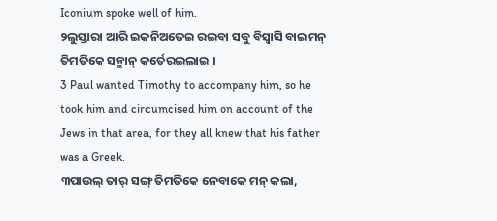Iconium spoke well of him.
୨ଲୁସ୍ତାରା ଆରି ଇକନିଅତେଇ ରଇବା ସବୁ ବିସ୍ବାସି ବାଇମନ୍ ତିମତିକେ ସନ୍ମାନ୍ କର୍ତେରଇଲାଇ ।
3 Paul wanted Timothy to accompany him, so he took him and circumcised him on account of the Jews in that area, for they all knew that his father was a Greek.
୩ପାଉଲ୍ ତାର୍ ସଙ୍ଗ୍ ତିମତିକେ ନେବାକେ ମନ୍ କଲା,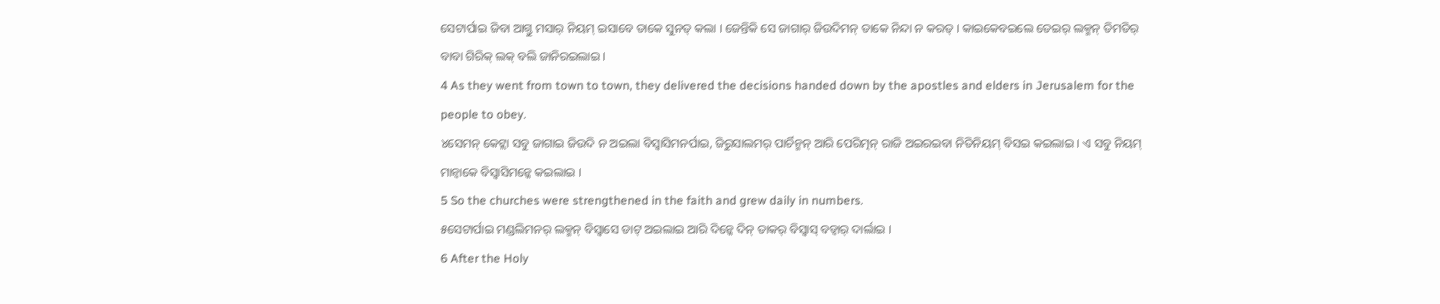ସେଟାର୍ପାଇ ଜିବା ଆଗ୍ତୁ ମସାର୍ ନିୟମ୍ ଇସାବେ ତାକେ ସୁନତ୍ କଲା । ଜେନ୍ତିକି ସେ ଜାଗାର୍ ଜିଉଦିମନ୍ ତାକେ ନିନ୍ଦା ନ କରତ୍ । କାଇକେବଇଲେ ତେଇର୍ ଲକ୍ମନ୍ ତିମତିର୍ ବାବା ଗିରିକ୍ ଲକ୍ ବଲି ଜାନିରଇଲାଇ ।
4 As they went from town to town, they delivered the decisions handed down by the apostles and elders in Jerusalem for the people to obey.
୪ସେମନ୍ କେଟ୍ଲା ସବୁ ଜାଗାଇ ଜିଉଦି ନ ଅଇଲା ବିସ୍ବାସିମନର୍ପାଇ, ଜିରୁସାଲମର୍ ପାର୍ଚିନ୍ମନ୍ ଆରି ପେରିତ୍ମନ୍ ରାଜି ଅଇରଇବା ନିତିନିୟମ୍ ବିସଇ କଇଲାଇ । ଏ ସବୁ ନିୟମ୍ ମାନ୍ବାକେ ବିସ୍ବାସିମନ୍କେ କଇଲାଇ ।
5 So the churches were strengthened in the faith and grew daily in numbers.
୫ସେଟାର୍ପାଇ ମଣ୍ଡଲିମନର୍ ଲକ୍ମନ୍ ବିସ୍ବାସେ ଡାଟ୍ ଅଇଲାଇ ଆରି ଦିନ୍କେ ଦିନ୍ ତାକର୍ ବିସ୍ବାସ୍ ବଡ୍ବାର୍ ଦାର୍ଲାଇ ।
6 After the Holy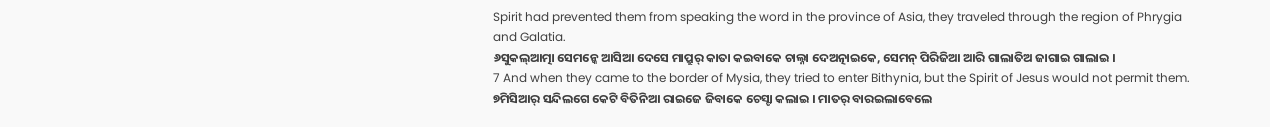Spirit had prevented them from speaking the word in the province of Asia, they traveled through the region of Phrygia and Galatia.
୬ସୁକଲ୍ଆତ୍ମା ସେମନ୍କେ ଆସିଆ ଦେସେ ମାପ୍ରୁର୍ କାତା କଇବାକେ ଚାଲ୍ନା ଦେଅତ୍ନାଇକେ, ସେମନ୍ ପିରିଜିଆ ଆରି ଗାଲାତିଅ ଜାଗାଇ ଗାଲାଇ ।
7 And when they came to the border of Mysia, they tried to enter Bithynia, but the Spirit of Jesus would not permit them.
୭ମିସିଆର୍ ସନ୍ଦିଲଗେ କେଟି ବିତିନିଆ ରାଇଜେ ଜିବାକେ ଚେସ୍ଟା କଲାଇ । ମାତର୍ ବାରଇଲାବେଲେ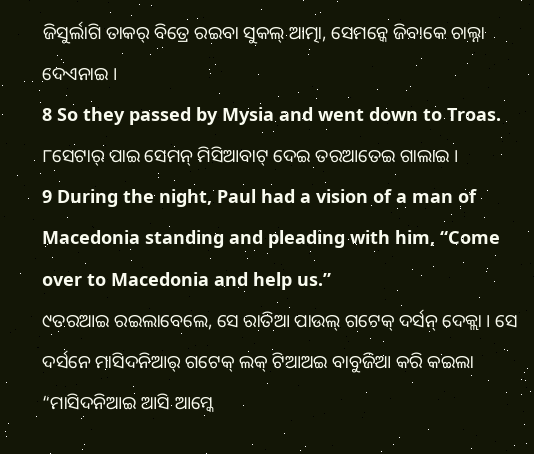ଜିସୁର୍ଲାଗି ତାକର୍ ବିତ୍ରେ ରଇବା ସୁକଲ୍ ଆତ୍ମା, ସେମନ୍କେ ଜିବାକେ ଚାଲ୍ନା ଦେଏନାଇ ।
8 So they passed by Mysia and went down to Troas.
୮ସେଟାର୍ ପାଇ ସେମନ୍ ମିସିଆବାଟ୍ ଦେଇ ତରଆତେଇ ଗାଲାଇ ।
9 During the night, Paul had a vision of a man of Macedonia standing and pleading with him, “Come over to Macedonia and help us.”
୯ତରଆଇ ରଇଲାବେଲେ, ସେ ରାତିଆ ପାଉଲ୍ ଗଟେକ୍ ଦର୍ସନ୍ ଦେକ୍ଲା । ସେ ଦର୍ସନେ ମାସିଦନିଆର୍ ଗଟେକ୍ ଲକ୍ ଟିଆଅଇ ବାବୁଜିଆ କରି କଇଲା “ମାସିଦନିଆଇ ଆସି ଆମ୍କେ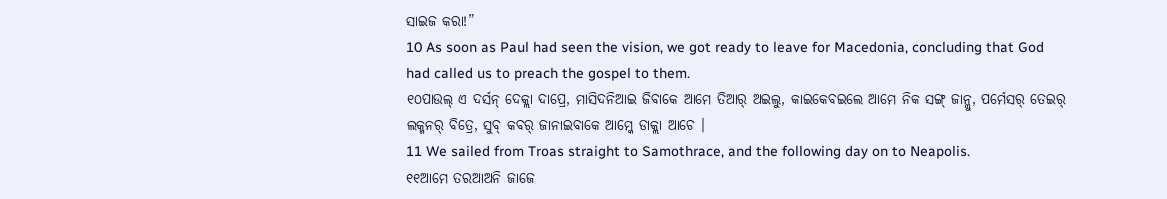ସାଇଜ କରା!”
10 As soon as Paul had seen the vision, we got ready to leave for Macedonia, concluding that God had called us to preach the gospel to them.
୧୦ପାଉଲ୍ ଏ ଦର୍ସନ୍ ଦେକ୍ଲା ଦାପ୍ରେ, ମାସିଦନିଆଇ ଜିବାକେ ଆମେ ତିଆର୍ ଅଇଲୁ, କାଇକେବଇଲେ ଆମେ ନିକ ସଙ୍ଗ୍ ଜାନ୍ଲୁ, ପର୍ମେସର୍ ତେଇର୍ ଲକ୍ମନର୍ ବିତ୍ରେ, ସୁବ୍ କବର୍ ଜାନାଇବାକେ ଆମ୍କେ ଡାକ୍ଲା ଆଚେ ।
11 We sailed from Troas straight to Samothrace, and the following day on to Neapolis.
୧୧ଆମେ ତରଆଅନି ଜାଜେ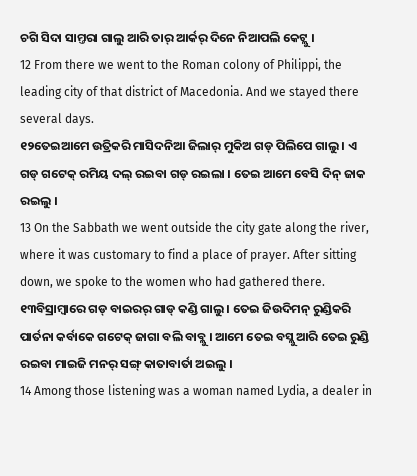ଚଗି ସିଦା ସାମ୍ତରା ଗାଲୁ ଆରି ତାର୍ ଆର୍କର୍ ଦିନେ ନିଆପଲି କେଟ୍ଲୁ ।
12 From there we went to the Roman colony of Philippi, the leading city of that district of Macedonia. And we stayed there several days.
୧୨ତେଇଆମେ ଉତ୍ରିକରି ମାସିଦନିଆ ଜିଲାର୍ ମୁକିଅ ଗଡ୍ ପିଲିପେ ଗାଲୁ । ଏ ଗଡ୍ ଗଟେକ୍ ରମିୟ ଦଲ୍ ରଇବା ଗଡ୍ ରଇଲା । ତେଇ ଆମେ ବେସି ଦିନ୍ ଜାକ ରଇଲୁ ।
13 On the Sabbath we went outside the city gate along the river, where it was customary to find a place of prayer. After sitting down, we spoke to the women who had gathered there.
୧୩ବିସ୍ରାମ୍ବାରେ ଗଡ୍ ବାଇରର୍ ଗାଡ୍ କଣ୍ଡି ଗାଲୁ । ତେଇ ଜିଉଦିମନ୍ ରୁଣ୍ଡିକରି ପାର୍ତନା କର୍ବାକେ ଗଟେକ୍ ଜାଗା ବଲି ବାବ୍ଲୁ । ଆମେ ତେଇ ବସ୍ଲୁ ଆରି ତେଇ ରୁଣ୍ଡି ରଇବା ମାଇଜି ମନର୍ ସଙ୍ଗ୍ କାତାବାର୍ତା ଅଇଲୁ ।
14 Among those listening was a woman named Lydia, a dealer in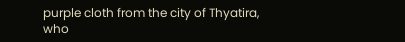purple cloth from the city of Thyatira, who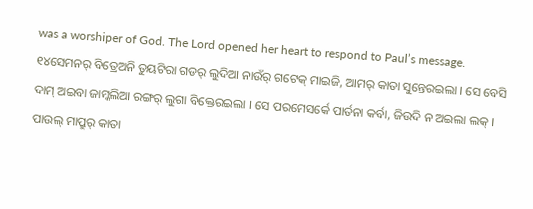was a worshiper of God. The Lord opened her heart to respond to Paul’s message.
୧୪ସେମନର୍ ବିତ୍ରେଅନି ତୁୟଟିରା ଗଡର୍ ଲୁଦିଆ ନାଉଁର୍ ଗଟେକ୍ ମାଇଜି, ଆମର୍ କାତା ସୁନ୍ତେରଇଲା । ସେ ବେସି ଦାମ୍ ଅଇବା ଜାମ୍କଲିଆ ରଙ୍ଗର୍ ଲୁଗା ବିକ୍ତେରଇଲା । ସେ ପରମେସର୍କେ ପାର୍ତନା କର୍ବା, ଜିଉଦି ନ ଅଇଲା ଲକ୍ । ପାଉଲ୍ ମାପ୍ରୁର୍ କାତା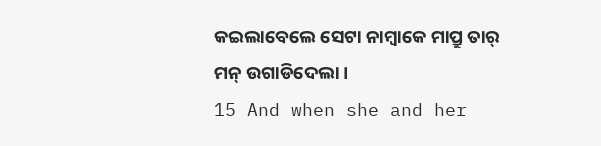କଇଲାବେଲେ ସେଟା ନାମ୍ବାକେ ମାପ୍ରୁ ତାର୍ ମନ୍ ଉଗାଡିଦେଲା ।
15 And when she and her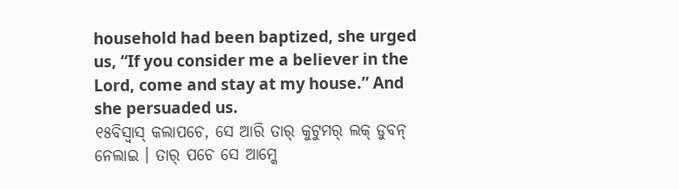household had been baptized, she urged us, “If you consider me a believer in the Lord, come and stay at my house.” And she persuaded us.
୧୫ବିସ୍ବାସ୍ କଲାପଚେ, ସେ ଆରି ତାର୍ କୁଟୁମର୍ ଲକ୍ ଡୁବନ୍ ନେଲାଇ । ତାର୍ ପଚେ ସେ ଆମ୍କେ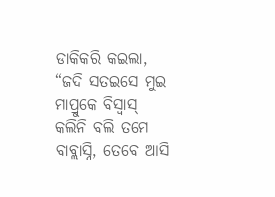ଡାକିକରି କଇଲା, “ଜଦି ସତଇସେ ମୁଇ ମାପ୍ରୁକେ ବିସ୍ବାସ୍ କଲିନି ବଲି ତମେ ବାବ୍ଲାସ୍ନି, ତେବେ ଆସି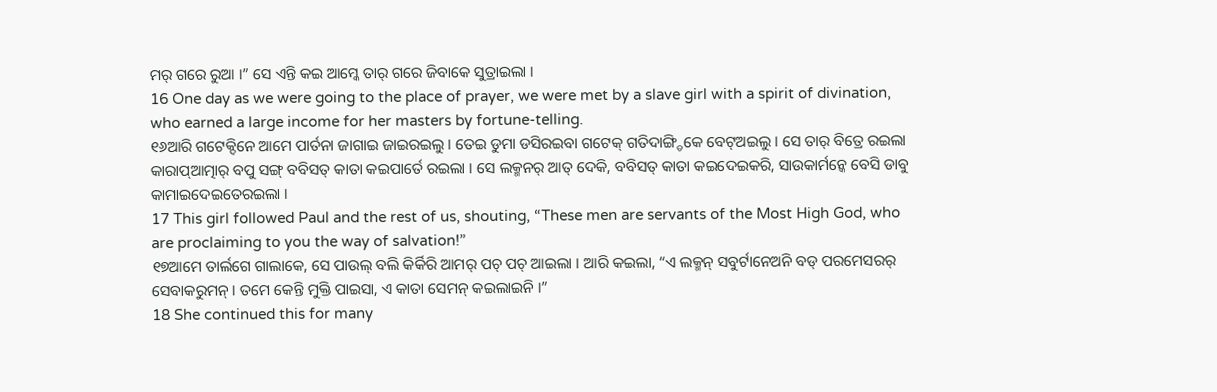ମର୍ ଗରେ ରୁଆ ।” ସେ ଏନ୍ତି କଇ ଆମ୍କେ ତାର୍ ଗରେ ଜିବାକେ ସୁତ୍ରାଇଲା ।
16 One day as we were going to the place of prayer, we were met by a slave girl with a spirit of divination, who earned a large income for her masters by fortune-telling.
୧୬ଆରି ଗଟେକ୍ଦିନେ ଆମେ ପାର୍ତନା ଜାଗାଇ ଜାଇରଇଲୁ । ତେଇ ଡୁମା ଡସିରଇବା ଗଟେକ୍ ଗତିଦାଙ୍ଗ୍ଡିକେ ବେଟ୍ଅଇଲୁ । ସେ ତାର୍ ବିତ୍ରେ ରଇଲା କାରାପ୍ଆତ୍ମାର୍ ବପୁ ସଙ୍ଗ୍ ବବିସତ୍ କାତା କଇପାର୍ତେ ରଇଲା । ସେ ଲକ୍ମନର୍ ଆତ୍ ଦେକି, ବବିସତ୍ କାତା କଇଦେଇକରି, ସାଉକାର୍ମନ୍କେ ବେସି ଡାବୁ କାମାଇଦେଇତେରଇଲା ।
17 This girl followed Paul and the rest of us, shouting, “These men are servants of the Most High God, who are proclaiming to you the way of salvation!”
୧୭ଆମେ ତାର୍ଲଗେ ଗାଲାକେ, ସେ ପାଉଲ୍ ବଲି କିର୍କିରି ଆମର୍ ପଚ୍ ପଚ୍ ଆଇଲା । ଆରି କଇଲା, “ଏ ଲକ୍ମନ୍ ସବୁର୍ଟାନେଅନି ବଡ୍ ପରମେସରର୍ ସେବାକରୁମନ୍ । ତମେ କେନ୍ତି ମୁକ୍ତି ପାଇସା, ଏ କାତା ସେମନ୍ କଇଲାଇନି ।”
18 She continued this for many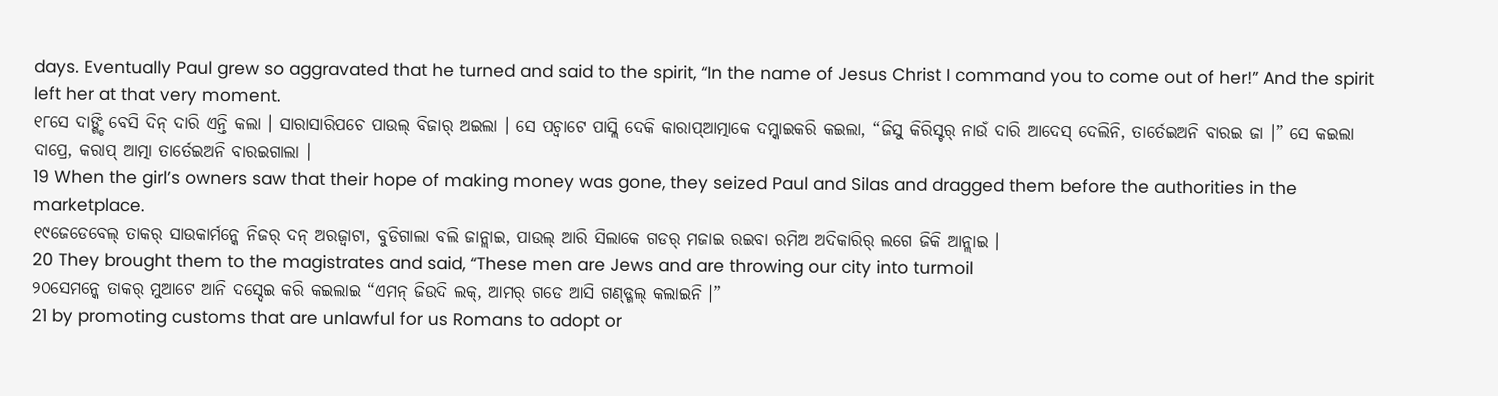days. Eventually Paul grew so aggravated that he turned and said to the spirit, “In the name of Jesus Christ I command you to come out of her!” And the spirit left her at that very moment.
୧୮ସେ ଦାଙ୍ଗ୍ଡି ବେସି ଦିନ୍ ଦାରି ଏନ୍ତି କଲା । ସାରାସାରିପଚେ ପାଉଲ୍ ବିଜାର୍ ଅଇଲା । ସେ ପଚ୍ବାଟେ ପାସ୍ଲି ଦେକି କାରାପ୍ଆତ୍ମାକେ ଦମ୍କାଇକରି କଇଲା, “ଜିସୁ କିରିସ୍ଟର୍ ନାଉଁ ଦାରି ଆଦେସ୍ ଦେଲିନି, ତାର୍ତେଇଅନି ବାରଇ ଜା ।” ସେ କଇଲା ଦାପ୍ରେ, କରାପ୍ ଆତ୍ମା ତାର୍ତେଇଅନି ବାରଇଗାଲା ।
19 When the girl’s owners saw that their hope of making money was gone, they seized Paul and Silas and dragged them before the authorities in the marketplace.
୧୯ଜେଡେବେଲ୍ ତାକର୍ ସାଉକାର୍ମନ୍କେ ନିଜର୍ ଦନ୍ ଅରଜ୍ବାଟା, ବୁଡିଗାଲା ବଲି ଜାନ୍ଲାଇ, ପାଉଲ୍ ଆରି ସିଲାକେ ଗଡର୍ ମଜାଇ ରଇବା ରମିଅ ଅଦିକାରିର୍ ଲଗେ ଜିକି ଆନ୍ଲାଇ ।
20 They brought them to the magistrates and said, “These men are Jews and are throwing our city into turmoil
୨୦ସେମନ୍କେ ତାକର୍ ମୁଆଟେ ଆନି ଦସ୍ଦେଇ କରି କଇଲାଇ “ଏମନ୍ ଜିଉଦି ଲକ୍, ଆମର୍ ଗଡେ ଆସି ଗଣ୍ଡ୍ଗଲ୍ କଲାଇନି ।”
21 by promoting customs that are unlawful for us Romans to adopt or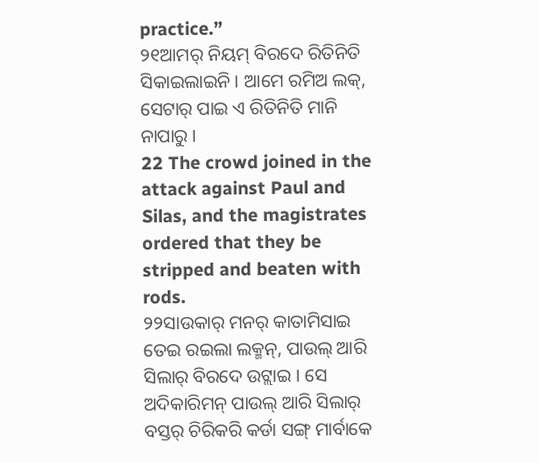practice.”
୨୧ଆମର୍ ନିୟମ୍ ବିରଦେ ରିତିନିତି ସିକାଇଲାଇନି । ଆମେ ରମିଅ ଲକ୍, ସେଟାର୍ ପାଇ ଏ ରିତିନିତି ମାନି ନାପାରୁ ।
22 The crowd joined in the attack against Paul and Silas, and the magistrates ordered that they be stripped and beaten with rods.
୨୨ସାଉକାର୍ ମନର୍ କାତାମିସାଇ ତେଇ ରଇଲା ଲକ୍ମନ୍, ପାଉଲ୍ ଆରି ସିଲାର୍ ବିରଦେ ଉଟ୍ଲାଇ । ସେ ଅଦିକାରିମନ୍ ପାଉଲ୍ ଆରି ସିଲାର୍ ବସ୍ତର୍ ଚିରିକରି କର୍ଡା ସଙ୍ଗ୍ ମାର୍ବାକେ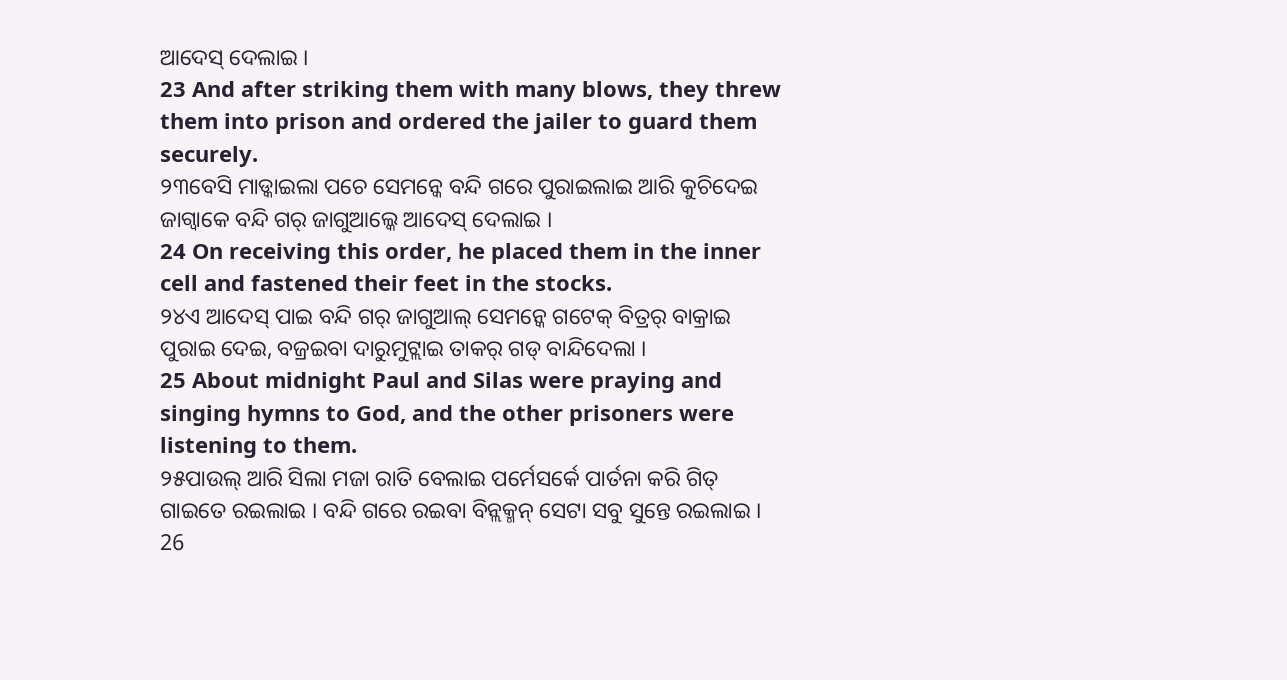ଆଦେସ୍ ଦେଲାଇ ।
23 And after striking them with many blows, they threw them into prison and ordered the jailer to guard them securely.
୨୩ବେସି ମାଡ୍କାଇଲା ପଚେ ସେମନ୍କେ ବନ୍ଦି ଗରେ ପୁରାଇଲାଇ ଆରି କୁଚିଦେଇ ଜାଗ୍ବାକେ ବନ୍ଦି ଗର୍ ଜାଗୁଆଲ୍କେ ଆଦେସ୍ ଦେଲାଇ ।
24 On receiving this order, he placed them in the inner cell and fastened their feet in the stocks.
୨୪ଏ ଆଦେସ୍ ପାଇ ବନ୍ଦି ଗର୍ ଜାଗୁଆଲ୍ ସେମନ୍କେ ଗଟେକ୍ ବିତ୍ରର୍ ବାକ୍ରାଇ ପୁରାଇ ଦେଇ, ବଜ୍ରଇବା ଦାରୁମୁଟ୍ଲାଇ ତାକର୍ ଗଡ୍ ବାନ୍ଦିଦେଲା ।
25 About midnight Paul and Silas were praying and singing hymns to God, and the other prisoners were listening to them.
୨୫ପାଉଲ୍ ଆରି ସିଲା ମଜା ରାତି ବେଲାଇ ପର୍ମେସର୍କେ ପାର୍ତନା କରି ଗିତ୍ ଗାଇତେ ରଇଲାଇ । ବନ୍ଦି ଗରେ ରଇବା ବିନ୍ଲକ୍ମନ୍ ସେଟା ସବୁ ସୁନ୍ତେ ରଇଲାଇ ।
26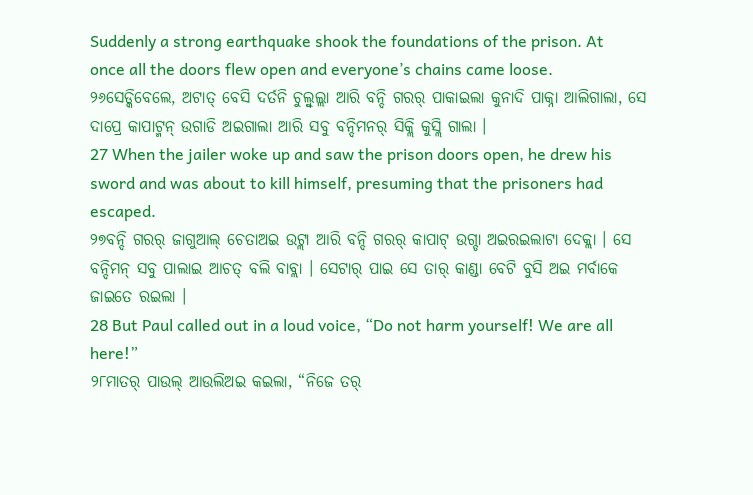Suddenly a strong earthquake shook the foundations of the prison. At once all the doors flew open and everyone’s chains came loose.
୨୬ସେଡ୍କିବେଲେ, ଅଟାତ୍ ବେସି ଦର୍ତନି ଚୁଲ୍ବୁଲ୍ଲା ଆରି ବନ୍ଦି ଗରର୍ ପାକାଇଲା କୁନାଦି ପାକ୍ନା ଆଲିଗାଲା, ସେ ଦାପ୍ରେ କାପାଟ୍ମନ୍ ଉଗାଡି ଅଇଗାଲା ଆରି ସବୁ ବନ୍ଦିମନର୍ ସିକ୍ଲି କୁସ୍ଲି ଗାଲା ।
27 When the jailer woke up and saw the prison doors open, he drew his sword and was about to kill himself, presuming that the prisoners had escaped.
୨୭ବନ୍ଦି ଗରର୍ ଜାଗୁଆଲ୍ ଚେତାଅଇ ଉଟ୍ଲା ଆରି ବନ୍ଦି ଗରର୍ କାପାଟ୍ ଉଗ୍ଡା ଅଇରଇଲାଟା ଦେକ୍ଲା । ସେ ବନ୍ଦିମନ୍ ସବୁ ପାଲାଇ ଆଚତ୍ ବଲି ବାବ୍ଲା । ସେଟାର୍ ପାଇ ସେ ତାର୍ କାଣ୍ଡା ବେଟି ବୁସି ଅଇ ମର୍ବାକେ ଜାଇତେ ରଇଲା ।
28 But Paul called out in a loud voice, “Do not harm yourself! We are all here!”
୨୮ମାତର୍ ପାଉଲ୍ ଆଉଲିଅଇ କଇଲା, “ନିଜେ ତର୍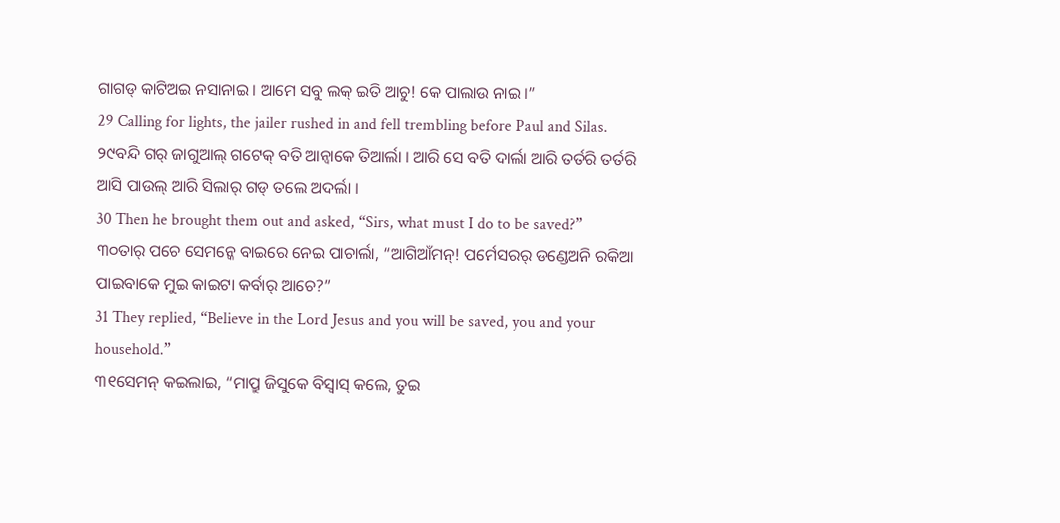ଗାଗଡ୍ କାଟିଅଇ ନସାନାଇ । ଆମେ ସବୁ ଲକ୍ ଇତି ଆଚୁ! କେ ପାଲାଉ ନାଇ ।”
29 Calling for lights, the jailer rushed in and fell trembling before Paul and Silas.
୨୯ବନ୍ଦି ଗର୍ ଜାଗୁଆଲ୍ ଗଟେକ୍ ବତି ଆନ୍ବାକେ ତିଆର୍ଲା । ଆରି ସେ ବତି ଦାର୍ଲା ଆରି ତର୍ତରି ତର୍ତରି ଆସି ପାଉଲ୍ ଆରି ସିଲାର୍ ଗଡ୍ ତଲେ ଅଦର୍ଲା ।
30 Then he brought them out and asked, “Sirs, what must I do to be saved?”
୩୦ତାର୍ ପଚେ ସେମନ୍କେ ବାଇରେ ନେଇ ପାଚାର୍ଲା, “ଆଗିଆଁମନ୍! ପର୍ମେସରର୍ ଡଣ୍ଡେଅନି ରକିଆ ପାଇବାକେ ମୁଇ କାଇଟା କର୍ବାର୍ ଆଚେ?”
31 They replied, “Believe in the Lord Jesus and you will be saved, you and your household.”
୩୧ସେମନ୍ କଇଲାଇ, “ମାପ୍ରୁ ଜିସୁକେ ବିସ୍ବାସ୍ କଲେ, ତୁଇ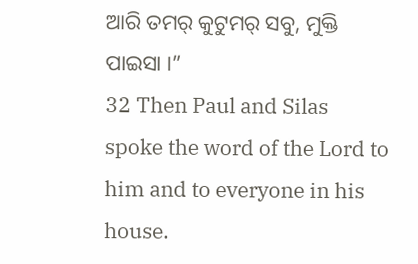ଆରି ତମର୍ କୁଟୁମର୍ ସବୁ, ମୁକ୍ତି ପାଇସା ।”
32 Then Paul and Silas spoke the word of the Lord to him and to everyone in his house.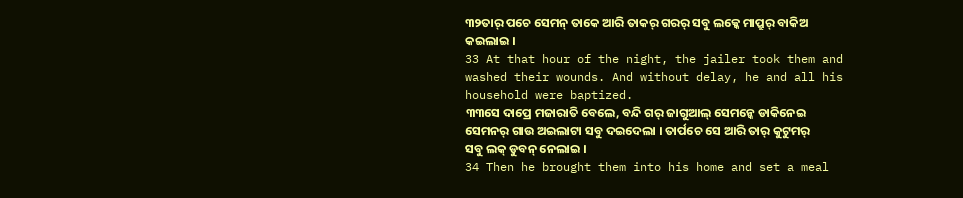୩୨ତାର୍ ପଚେ ସେମନ୍ ତାକେ ଆରି ତାକର୍ ଗରର୍ ସବୁ ଲକ୍କେ ମାପ୍ରୁର୍ ବାକିଅ କଇଲାଇ ।
33 At that hour of the night, the jailer took them and washed their wounds. And without delay, he and all his household were baptized.
୩୩ସେ ଦାପ୍ରେ ମଜାରାତି ବେଲେ, ବନ୍ଦି ଗର୍ ଜାଗୁଆଲ୍ ସେମନ୍କେ ଡାକିନେଇ ସେମନର୍ ଗାଉ ଅଇଲାଟା ସବୁ ଦଇଦେଲା । ତାର୍ପଚେ ସେ ଆରି ତାର୍ କୁଟୁମର୍ ସବୁ ଲକ୍ ଡୁବନ୍ ନେଲାଇ ।
34 Then he brought them into his home and set a meal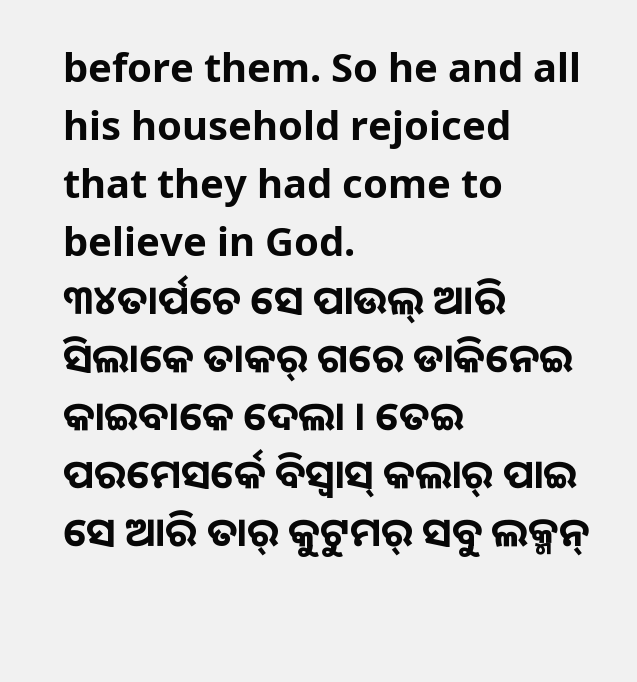before them. So he and all his household rejoiced that they had come to believe in God.
୩୪ତାର୍ପଚେ ସେ ପାଉଲ୍ ଆରି ସିଲାକେ ତାକର୍ ଗରେ ଡାକିନେଇ କାଇବାକେ ଦେଲା । ତେଇ ପରମେସର୍କେ ବିସ୍ବାସ୍ କଲାର୍ ପାଇ ସେ ଆରି ତାର୍ କୁଟୁମର୍ ସବୁ ଲକ୍ମନ୍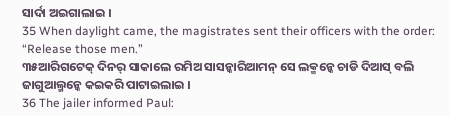ସାର୍ଦା ଅଇଗାଲାଇ ।
35 When daylight came, the magistrates sent their officers with the order: “Release those men.”
୩୫ଆରିଗଟେକ୍ ଦିନର୍ ସାକାଲେ ରମିଅ ସାସନ୍କାରିଆମନ୍ ସେ ଲକ୍ମନ୍କେ ଚାଡି ଦିଆସ୍ ବଲି ଜାଗୁଆଲ୍ମନ୍କେ କଇକରି ପାଟାଇଲାଇ ।
36 The jailer informed Paul: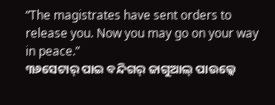“The magistrates have sent orders to release you. Now you may go on your way in peace.”
୩୬ସେଟାର୍ ପାଇ ବନ୍ଦିଗର୍ ଜାଗୁଆଲ୍ ପାଉଲ୍କେ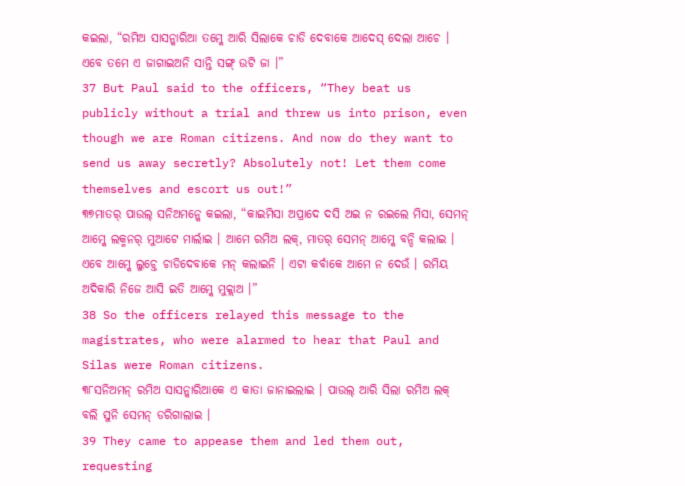କଇଲା, “ରମିଅ ସାସନ୍କାରିଆ ତମ୍କେ ଆରି ସିଲାକେ ଚାଡି ଦେବାକେ ଆଦେସ୍ ଦେଲା ଆଚେ । ଏବେ ତମେ ଏ ଜାଗାଇଅନି ସାନ୍ତି ସଙ୍ଗ୍ ଉଟି ଜା ।”
37 But Paul said to the officers, “They beat us publicly without a trial and threw us into prison, even though we are Roman citizens. And now do they want to send us away secretly? Absolutely not! Let them come themselves and escort us out!”
୩୭ମାତର୍ ପାଉଲ୍ ସନିଅମନ୍କେ କଇଲା, “କାଇମିସା ଅପ୍ରାଦେ ଦସି ଅଇ ନ ରଇଲେ ମିସା, ସେମନ୍ ଆମ୍କେ ଲକ୍ମନର୍ ମୁଆଟେ ମାର୍ଲାଇ । ଆମେ ରମିଅ ଲକ୍, ମାତର୍ ସେମନ୍ ଆମ୍କେ ବନ୍ଦି କଲାଇ । ଏବେ ଆମ୍କେ ଲୁଚ୍ତେ ଚାଡିଦେବାକେ ମନ୍ କଲାଇନି । ଏଟା କର୍ବାକେ ଆମେ ନ ଦେଉଁ । ରମିୟ ଅଦିକାରି ନିଜେ ଆସି ଇତି ଆମ୍କେ ମୁକ୍ଲାଅ ।”
38 So the officers relayed this message to the magistrates, who were alarmed to hear that Paul and Silas were Roman citizens.
୩୮ସନିଅମନ୍ ରମିଅ ସାସନ୍କାରିଆକେ ଏ କାତା ଜାନାଇଲାଇ । ପାଉଲ୍ ଆରି ସିଲା ରମିଅ ଲକ୍ ବଲି ସୁନି ସେମନ୍ ଡରିଗାଲାଇ ।
39 They came to appease them and led them out, requesting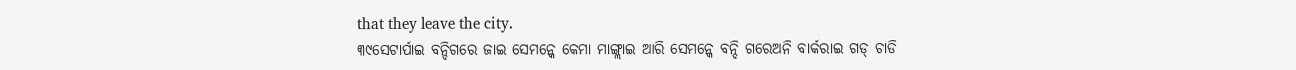that they leave the city.
୩୯ସେଟାର୍ପାଇ ବନ୍ଦିଗରେ ଜାଇ ସେମନ୍କେ କେମା ମାଙ୍ଗ୍ଲାଇ ଆରି ସେମନ୍କେ ବନ୍ଦି ଗରେଅନି ବାର୍କରାଇ ଗଡ୍ ଚାଡି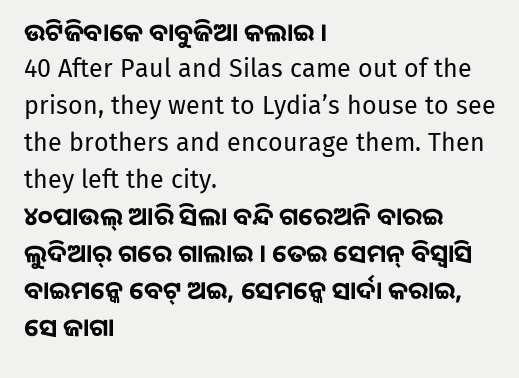ଉଟିଜିବାକେ ବାବୁଜିଆ କଲାଇ ।
40 After Paul and Silas came out of the prison, they went to Lydia’s house to see the brothers and encourage them. Then they left the city.
୪୦ପାଉଲ୍ ଆରି ସିଲା ବନ୍ଦି ଗରେଅନି ବାରଇ ଲୁଦିଆର୍ ଗରେ ଗାଲାଇ । ତେଇ ସେମନ୍ ବିସ୍ବାସି ବାଇମନ୍କେ ବେଟ୍ ଅଇ, ସେମନ୍କେ ସାର୍ଦା କରାଇ, ସେ ଜାଗା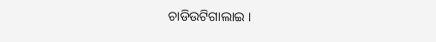ଚାଡିଉଟିଗାଲାଇ ।